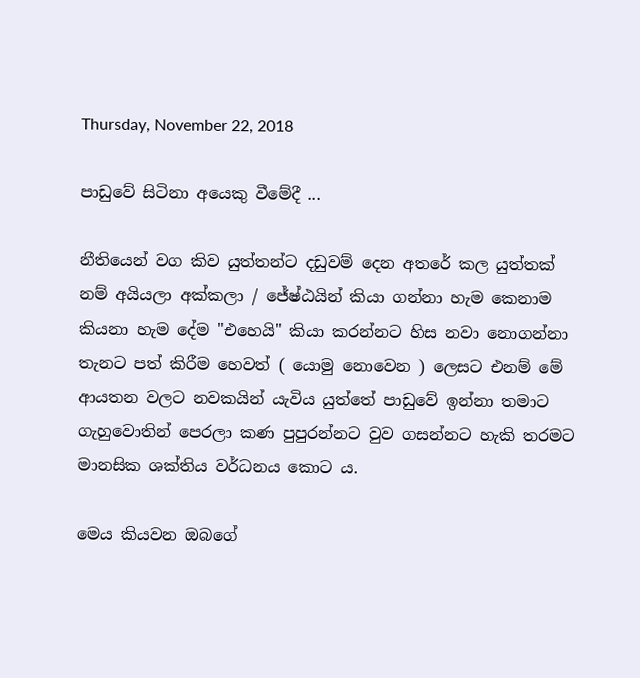Thursday, November 22, 2018

පාඩුවේ සිටිනා අයෙකු වීමේදී ...

නීතියෙන් වග කිව යුත්තන්ට දඩුවම් දෙන අතරේ කල යුත්තක් නම් අයියලා අක්කලා / ජේෂ්ඨයින් කියා ගන්නා හැම කෙනාම කියනා හැම දේම "එහෙයි" කියා කරන්නට හිස නවා නොගන්නා තැනට පත් කිරීම හෙවත් ( යොමු නොවෙන ) ලෙසට එනම් මේ ආයතන වලට නවකයින් යැවිය යුත්තේ පාඩුවේ ඉන්නා තමාට ගැහුවොතින් පෙරලා කණ පුපුරන්නට වුව ගසන්නට හැකි තරමට මානසික ශක්තිය වර්ධනය කොට ය.

මෙය කියවන ඔබගේ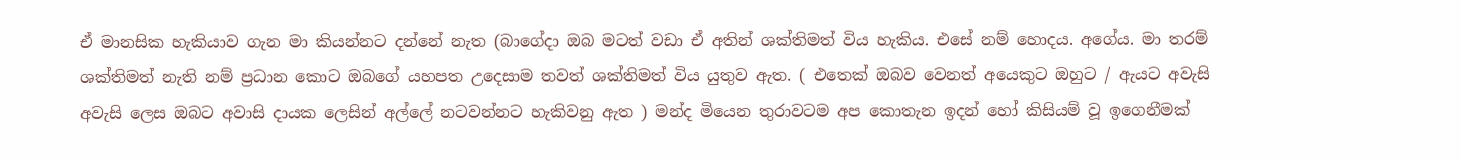ඒ මානසික හැකියාව ගැන මා කියන්නට දන්නේ නැත (බාගේදා ඔබ මටත් වඩා ඒ අතින් ශක්තිමත් විය හැකිය. එසේ නම් හොදය. අගේය. මා තරම් ශක්තිමත් නැති නම් ප්‍රධාන කොට ඔබගේ යහපත උදෙසාම තවත් ශක්තිමත් විය යුතුව ඇත. ( එතෙක් ඔබව වෙනත් අයෙකුට ඔහුට / ඇයට අවැසි අවැසි ලෙස ඔබට අවාසි දායක ලෙසින් අල්ලේ නටවන්නට හැකිවනු ඇත ) මන්ද මියෙන තුරාවටම අප කොතැන ඉදන් හෝ කිසියම් වූ ඉගෙනීමක්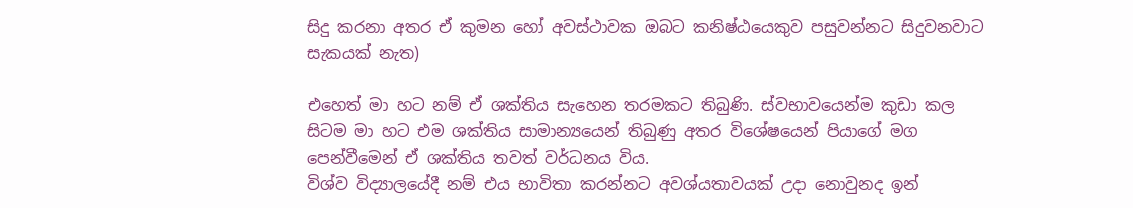සිදු කරනා අතර ඒ කුමන හෝ අවස්ථාවක ඔබට කනිෂ්ඨයෙකුව පසුවන්නට සිදුවනවාට සැකයක් නැත)

එහෙත් මා හට නම් ඒ ශක්තිය සැහෙන තරමකට තිබුණි. ස්වභාවයෙන්ම කුඩා කල සිටම මා හට එම ශක්තිය සාමාන්‍යයෙන් තිබුණු අතර විශේෂයෙන් පියාගේ මග පෙන්වීමෙන් ඒ ශක්තිය තවත් වර්ධනය විය.
විශ්ව විද්‍යාලයේදී නම් එය භාවිතා කරන්නට අවශ්යතාවයක් උදා නොවුනද ඉන්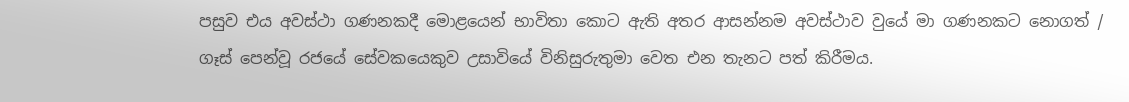පසුව එය අවස්ථා ගණනකදී මොළයෙන් භාවිතා කොට ඇති අතර ආසන්නම අවස්ථාව වුයේ මා ගණනකට නොගත් / ගෑස් පෙන්වූ රජයේ සේවකයෙකුව උසාවියේ විනිසුරුතුමා වෙත එන තැනට පත් කිරීමය.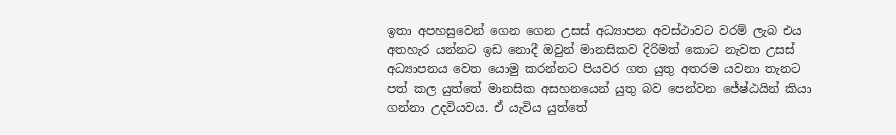ඉතා අපහසුවෙන් ගෙන ගෙන උසස් අධ්‍යාපන අවස්ථාවට වරම් ලැබ එය අතහැර යන්නට ඉඩ නොදී ඔවුන් මානසිකව දිරිමත් කොට නැවත උසස් අධ්‍යාපනය වෙත යොමු කරන්නට පියවර ගත යුතු අතරම යවනා තැනට පත් කල යුත්තේ මානසික අසහනයෙන් යුතු බව පෙන්වන ජේෂ්ඨයින් කියා ගන්නා උදවියවය. ඒ යැවිය යුත්තේ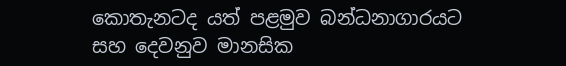කොතැනටද යත් පළමුව බන්ධනාගාරයට සහ දෙවනුව මානසික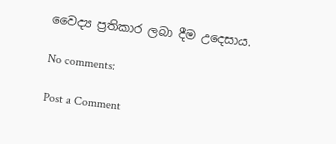වෛද්‍ය ප්‍රතිකාර ලබා දීම උදෙසාය.

No comments:

Post a Comment